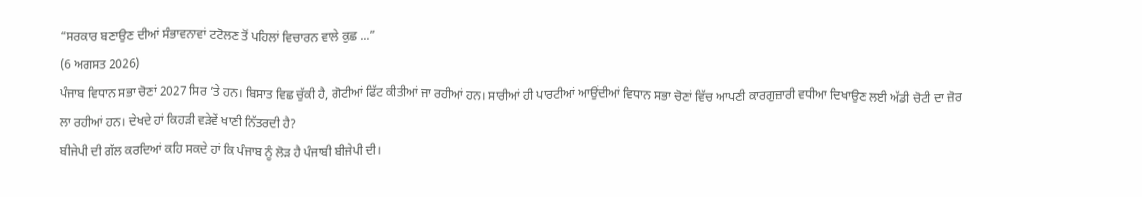“ਸਰਕਾਰ ਬਣਾਉਣ ਦੀਆਂ ਸੰਭਾਵਨਾਵਾਂ ਟਟੋਲਣ ਤੋਂ ਪਹਿਲਾਂ ਵਿਚਾਰਨ ਵਾਲੇ ਕੁਛ ...”
(6 ਅਗਸਤ 2026)
ਪੰਜਾਬ ਵਿਧਾਨ ਸਭਾ ਚੋਣਾਂ 2027 ਸਿਰ ’ਤੇ ਹਨ। ਬਿਸਾਤ ਵਿਛ ਚੁੱਕੀ ਹੈ, ਗੋਟੀਆਂ ਫਿੱਟ ਕੀਤੀਆਂ ਜਾ ਰਹੀਆਂ ਹਨ। ਸਾਰੀਆਂ ਹੀ ਪਾਰਟੀਆਂ ਆਉਂਦੀਆਂ ਵਿਧਾਨ ਸਭਾ ਚੋਣਾਂ ਵਿੱਚ ਆਪਣੀ ਕਾਰਗੁਜ਼ਾਰੀ ਵਧੀਆ ਦਿਖਾਉਣ ਲਈ ਅੱਡੀ ਚੋਟੀ ਦਾ ਜ਼ੋਰ ਲਾ ਰਹੀਆਂ ਹਨ। ਦੇਖਦੇ ਹਾਂ ਕਿਹੜੀ ਵੜੇਵੇਂ ਖਾਣੀ ਨਿੱਤਰਦੀ ਹੈ?
ਬੀਜੇਪੀ ਦੀ ਗੱਲ ਕਰਦਿਆਂ ਕਹਿ ਸਕਦੇ ਹਾਂ ਕਿ ਪੰਜਾਬ ਨੂੰ ਲੋੜ ਹੈ ਪੰਜਾਬੀ ਬੀਜੇਪੀ ਦੀ।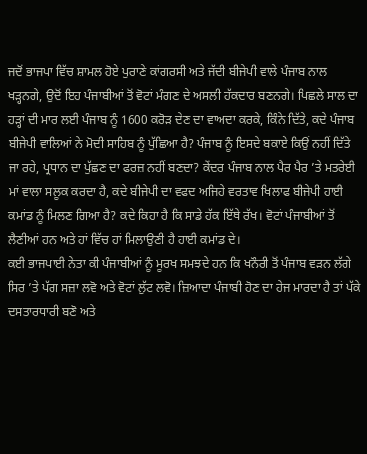ਜਦੋਂ ਭਾਜਪਾ ਵਿੱਚ ਸ਼ਾਮਲ ਹੋਏ ਪੁਰਾਣੇ ਕਾਂਗਰਸੀ ਅਤੇ ਜੱਦੀ ਬੀਜੇਪੀ ਵਾਲੇ ਪੰਜਾਬ ਨਾਲ ਖੜ੍ਹਨਗੇ, ਉਦੋਂ ਇਹ ਪੰਜਾਬੀਆਂ ਤੋਂ ਵੋਟਾਂ ਮੰਗਣ ਦੇ ਅਸਲੀ ਹੱਕਦਾਰ ਬਣਨਗੇ। ਪਿਛਲੇ ਸਾਲ ਦਾ ਹੜ੍ਹਾਂ ਦੀ ਮਾਰ ਲਈ ਪੰਜਾਬ ਨੂੰ 1600 ਕਰੋੜ ਦੇਣ ਦਾ ਵਾਅਦਾ ਕਰਕੇ, ਕਿੰਨੇ ਦਿੱਤੇ, ਕਦੇ ਪੰਜਾਬ ਬੀਜੇਪੀ ਵਾਲਿਆਂ ਨੇ ਮੋਦੀ ਸਾਹਿਬ ਨੂੰ ਪੁੱਛਿਆ ਹੈ? ਪੰਜਾਬ ਨੂੰ ਇਸਦੇ ਬਕਾਏ ਕਿਉਂ ਨਹੀਂ ਦਿੱਤੇ ਜਾ ਰਹੇ, ਪ੍ਰਧਾਨ ਦਾ ਪੁੱਛਣ ਦਾ ਫਰਜ਼ ਨਹੀਂ ਬਣਦਾ? ਕੇਂਦਰ ਪੰਜਾਬ ਨਾਲ ਪੈਰ ਪੈਰ ’ਤੇ ਮਤਰੇਈ ਮਾਂ ਵਾਲਾ ਸਲੂਕ ਕਰਦਾ ਹੈ, ਕਦੇ ਬੀਜੇਪੀ ਦਾ ਵਫਦ ਅਜਿਹੇ ਵਰਤਾਵ ਖਿਲਾਫ ਬੀਜੇਪੀ ਹਾਈ ਕਮਾਂਡ ਨੂੰ ਮਿਲਣ ਗਿਆ ਹੈ? ਕਦੇ ਕਿਹਾ ਹੈ ਕਿ ਸਾਡੇ ਹੱਕ ਇੱਥੇ ਰੱਖ। ਵੋਟਾਂ ਪੰਜਾਬੀਆਂ ਤੋਂ ਲੈਣੀਆਂ ਹਨ ਅਤੇ ਹਾਂ ਵਿੱਚ ਹਾਂ ਮਿਲਾਉਣੀ ਹੈ ਹਾਈ ਕਮਾਂਡ ਦੇ।
ਕਈ ਭਾਜਪਾਈ ਨੇਤਾ ਕੀ ਪੰਜਾਬੀਆਂ ਨੂੰ ਮੂਰਖ ਸਮਝਦੇ ਹਨ ਕਿ ਖਨੌਰੀ ਤੋਂ ਪੰਜਾਬ ਵੜਨ ਲੱਗੇ ਸਿਰ ’ਤੇ ਪੱਗ ਸਜ਼ਾ ਲਵੋ ਅਤੇ ਵੋਟਾਂ ਲੁੱਟ ਲਵੋ। ਜ਼ਿਆਦਾ ਪੰਜਾਬੀ ਹੋਣ ਦਾ ਹੇਜ ਮਾਰਦਾ ਹੈ ਤਾਂ ਪੱਕੇ ਦਸਤਾਰਧਾਰੀ ਬਣੋ ਅਤੇ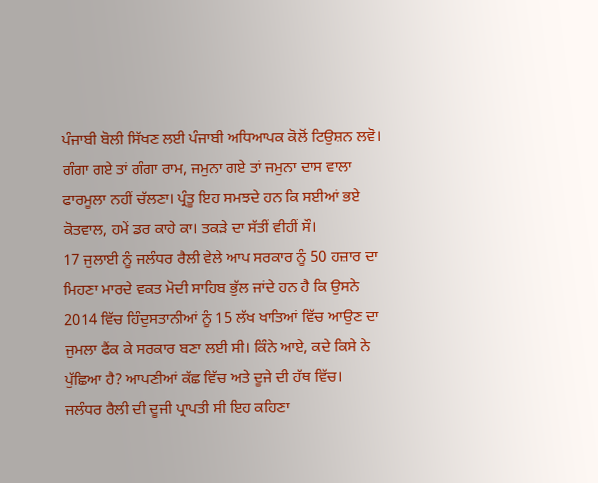ਪੰਜਾਬੀ ਬੋਲੀ ਸਿੱਖਣ ਲਈ ਪੰਜਾਬੀ ਅਧਿਆਪਕ ਕੋਲੋਂ ਟਿਉਸ਼ਨ ਲਵੋ। ਗੰਗਾ ਗਏ ਤਾਂ ਗੰਗਾ ਰਾਮ, ਜਮੁਨਾ ਗਏ ਤਾਂ ਜਮੁਨਾ ਦਾਸ ਵਾਲਾ ਫਾਰਮੂਲਾ ਨਹੀਂ ਚੱਲਣਾ। ਪ੍ਰੰਤੂ ਇਹ ਸਮਝਦੇ ਹਨ ਕਿ ਸਈਆਂ ਭਏ ਕੋਤਵਾਲ, ਹਮੇਂ ਡਰ ਕਾਹੇ ਕਾ। ਤਕੜੇ ਦਾ ਸੱਤੀਂ ਵੀਹੀਂ ਸੌ।
17 ਜੁਲਾਈ ਨੂੰ ਜਲੰਧਰ ਰੈਲੀ ਵੇਲੇ ਆਪ ਸਰਕਾਰ ਨੂੰ 50 ਹਜ਼ਾਰ ਦਾ ਮਿਹਣਾ ਮਾਰਦੇ ਵਕਤ ਮੋਦੀ ਸਾਹਿਬ ਭੁੱਲ ਜਾਂਦੇ ਹਨ ਹੈ ਕਿ ਉਸਨੇ 2014 ਵਿੱਚ ਹਿੰਦੁਸਤਾਨੀਆਂ ਨੂੰ 15 ਲੱਖ ਖਾਤਿਆਂ ਵਿੱਚ ਆਉਣ ਦਾ ਜੁਮਲਾ ਫੈਂਕ ਕੇ ਸਰਕਾਰ ਬਣਾ ਲਈ ਸੀ। ਕਿੰਨੇ ਆਏ, ਕਦੇ ਕਿਸੇ ਨੇ ਪੁੱਛਿਆ ਹੈ? ਆਪਣੀਆਂ ਕੱਛ ਵਿੱਚ ਅਤੇ ਦੂਜੇ ਦੀ ਹੱਥ ਵਿੱਚ।
ਜਲੰਧਰ ਰੈਲੀ ਦੀ ਦੂਜੀ ਪ੍ਰਾਪਤੀ ਸੀ ਇਹ ਕਹਿਣਾ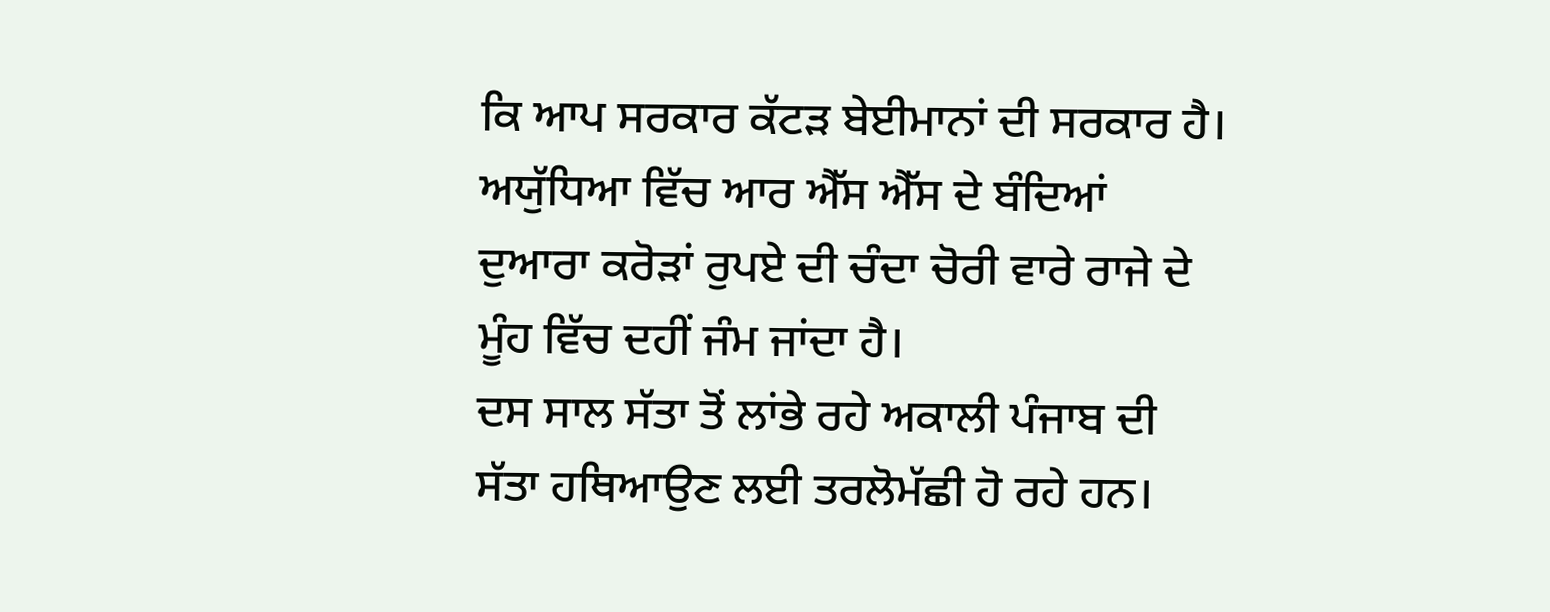ਕਿ ਆਪ ਸਰਕਾਰ ਕੱਟੜ ਬੇਈਮਾਨਾਂ ਦੀ ਸਰਕਾਰ ਹੈ। ਅਯੁੱਧਿਆ ਵਿੱਚ ਆਰ ਐੱਸ ਐੱਸ ਦੇ ਬੰਦਿਆਂ ਦੁਆਰਾ ਕਰੋੜਾਂ ਰੁਪਏ ਦੀ ਚੰਦਾ ਚੋਰੀ ਵਾਰੇ ਰਾਜੇ ਦੇ ਮੂੰਹ ਵਿੱਚ ਦਹੀਂ ਜੰਮ ਜਾਂਦਾ ਹੈ।
ਦਸ ਸਾਲ ਸੱਤਾ ਤੋਂ ਲਾਂਭੇ ਰਹੇ ਅਕਾਲੀ ਪੰਜਾਬ ਦੀ ਸੱਤਾ ਹਥਿਆਉਣ ਲਈ ਤਰਲੋਮੱਛੀ ਹੋ ਰਹੇ ਹਨ।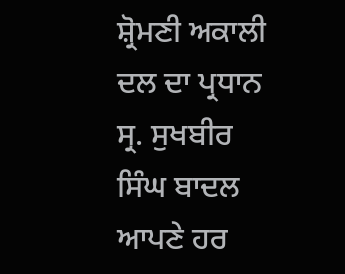ਸ਼੍ਰੋਮਣੀ ਅਕਾਲੀ ਦਲ ਦਾ ਪ੍ਰਧਾਨ ਸ੍ਰ. ਸੁਖਬੀਰ ਸਿੰਘ ਬਾਦਲ ਆਪਣੇ ਹਰ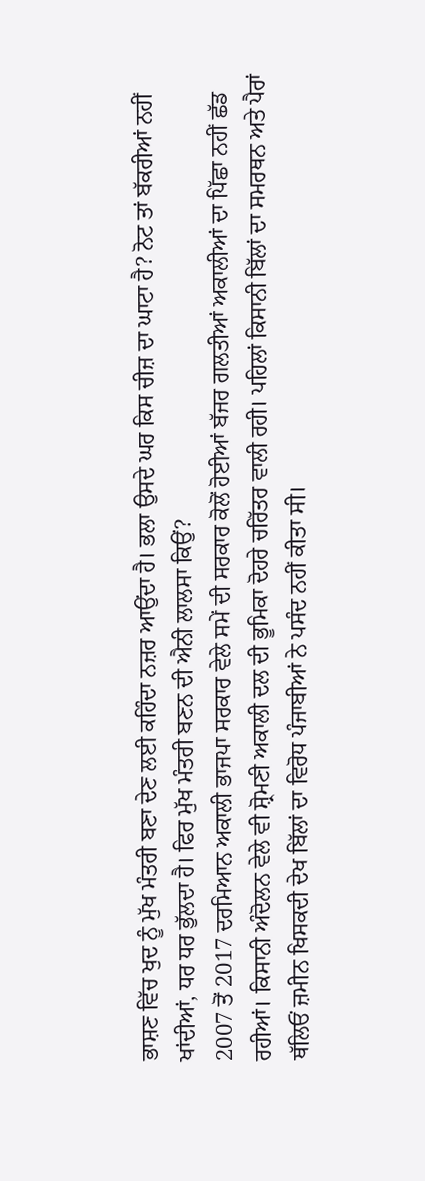ਭਾਸ਼ਣ ਵਿੱਚ ਖੁਦ ਨੂੰ ਮੁੱਖ ਮੰਤਰੀ ਬਣਾ ਦੇਣ ਲਈ ਕਹਿੰਦਾ ਨਜ਼ਰ ਆਉਂਦਾ ਹੈ। ਭਲਾ ਉਸਦੇ ਘਰ ਕਿਸ ਚੀਜ਼ ਦਾ ਘਾਟਾ ਹੈ? ਨੋਟ ਤਾਂ ਬੱਕਰੀਆਂ ਨਹੀਂ ਖਾਂਦੀਆਂ, ਧਰ ਧਰ ਭੁੱਲਦਾ ਹੈ। ਫਿਰ ਮੁੱਖ ਮੰਤਰੀ ਬਣਨ ਦੀ ਐਨੀ ਲਾਲਸਾ ਕਿਉਂ?
2007 ਤੋਂ 2017 ਦਰਮਿਆਨ ਅਕਾਲੀ ਭਾਜਪਾ ਸਰਕਾਰ ਵੇਲੇ ਸਮੇਂ ਦੀ ਸਰਕਾਰ ਕੋਲੋਂ ਹੋਈਆਂ ਬੱਜਰ ਗਲਤੀਆਂ ਅਕਾਲੀਆਂ ਦਾ ਪਿੱਛਾ ਨਹੀਂ ਛੱਡ ਰਹੀਆਂ। ਕਿਸਾਨੀ ਅੰਦੋਲਨ ਵੇਲੇ ਵੀ ਸ਼੍ਰੋਮਣੀ ਅਕਾਲੀ ਦਲ ਦੀ ਭੂਮਿਕਾ ਦੋਹਰੇ ਚਰਿੱਤਰ ਵਾਲੀ ਰਹੀ। ਪਹਿਲਾਂ ਕਿਸਾਨੀ ਬਿੱਲਾਂ ਦਾ ਸਮਰਥਨ ਅਤੇ ਪੈਰਾਂ ਥੱਲਿਓਂ ਜ਼ਮੀਨ ਖਿਸਕਦੀ ਦੇਖ ਬਿੱਲਾਂ ਦਾ ਵਿਰੋਧ ਪੰਜਾਬੀਆਂ ਨੇ ਪਸੰਦ ਨਹੀਂ ਕੀਤਾ ਸੀ।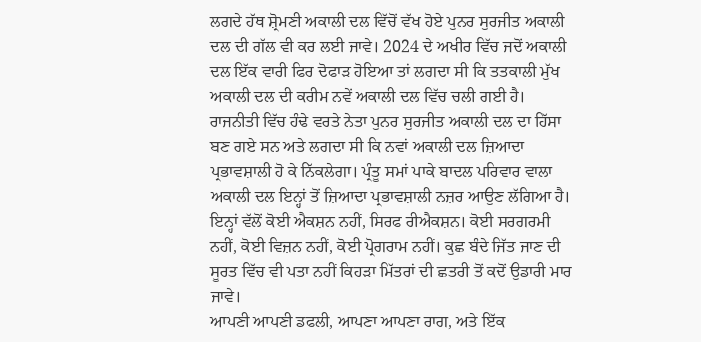ਲਗਦੇ ਹੱਥ ਸ਼੍ਰੋਮਣੀ ਅਕਾਲੀ ਦਲ ਵਿੱਚੋਂ ਵੱਖ ਹੋਏ ਪੁਨਰ ਸੁਰਜੀਤ ਅਕਾਲੀ ਦਲ ਦੀ ਗੱਲ ਵੀ ਕਰ ਲਈ ਜਾਵੇ। 2024 ਦੇ ਅਖੀਰ ਵਿੱਚ ਜਦੋਂ ਅਕਾਲੀ ਦਲ ਇੱਕ ਵਾਰੀ ਫਿਰ ਦੋਫਾੜ ਹੋਇਆ ਤਾਂ ਲਗਦਾ ਸੀ ਕਿ ਤਤਕਾਲੀ ਮੁੱਖ ਅਕਾਲੀ ਦਲ ਦੀ ਕਰੀਮ ਨਵੇਂ ਅਕਾਲੀ ਦਲ ਵਿੱਚ ਚਲੀ ਗਈ ਹੈ। ਰਾਜਨੀਤੀ ਵਿੱਚ ਹੰਢੇ ਵਰਤੇ ਨੇਤਾ ਪੁਨਰ ਸੁਰਜੀਤ ਅਕਾਲੀ ਦਲ ਦਾ ਹਿੱਸਾ ਬਣ ਗਏ ਸਨ ਅਤੇ ਲਗਦਾ ਸੀ ਕਿ ਨਵਾਂ ਅਕਾਲੀ ਦਲ ਜ਼ਿਆਦਾ ਪ੍ਰਭਾਵਸ਼ਾਲੀ ਹੋ ਕੇ ਨਿੱਕਲੇਗਾ। ਪ੍ਰੰਤੂ ਸਮਾਂ ਪਾਕੇ ਬਾਦਲ ਪਰਿਵਾਰ ਵਾਲਾ ਅਕਾਲੀ ਦਲ ਇਨ੍ਹਾਂ ਤੋਂ ਜ਼ਿਆਦਾ ਪ੍ਰਭਾਵਸ਼ਾਲੀ ਨਜ਼ਰ ਆਉਣ ਲੱਗਿਆ ਹੈ। ਇਨ੍ਹਾਂ ਵੱਲੋਂ ਕੋਈ ਐਕਸ਼ਨ ਨਹੀਂ, ਸਿਰਫ ਰੀਐਕਸ਼ਨ। ਕੋਈ ਸਰਗਰਮੀ ਨਹੀਂ, ਕੋਈ ਵਿਜ਼ਨ ਨਹੀਂ, ਕੋਈ ਪ੍ਰੋਗਰਾਮ ਨਹੀਂ। ਕੁਛ ਬੰਦੇ ਜਿੱਤ ਜਾਣ ਦੀ ਸੂਰਤ ਵਿੱਚ ਵੀ ਪਤਾ ਨਹੀਂ ਕਿਹੜਾ ਮਿੱਤਰਾਂ ਦੀ ਛਤਰੀ ਤੋਂ ਕਦੋਂ ਉਡਾਰੀ ਮਾਰ ਜਾਵੇ।
ਆਪਣੀ ਆਪਣੀ ਡਫਲੀ, ਆਪਣਾ ਆਪਣਾ ਰਾਗ, ਅਤੇ ਇੱਕ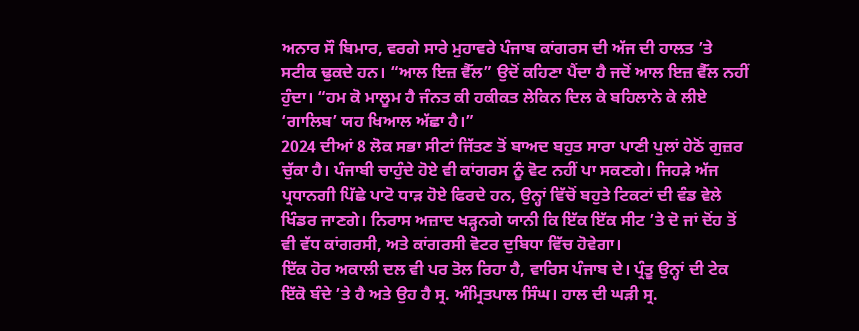ਅਨਾਰ ਸੌ ਬਿਮਾਰ, ਵਰਗੇ ਸਾਰੇ ਮੁਹਾਵਰੇ ਪੰਜਾਬ ਕਾਂਗਰਸ ਦੀ ਅੱਜ ਦੀ ਹਾਲਤ ’ਤੇ ਸਟੀਕ ਢੁਕਦੇ ਹਨ। “ਆਲ ਇਜ਼ ਵੈੱਲ” ਉਦੋਂ ਕਹਿਣਾ ਪੈਂਦਾ ਹੈ ਜਦੋਂ ਆਲ ਇਜ਼ ਵੈੱਲ ਨਹੀਂ ਹੁੰਦਾ। “ਹਮ ਕੋ ਮਾਲੂਮ ਹੈ ਜੰਨਤ ਕੀ ਹਕੀਕਤ ਲੇਕਿਨ ਦਿਲ ਕੇ ਬਹਿਲਾਨੇ ਕੇ ਲੀਏ ‘ਗਾਲਿਬ’ ਯਹ ਖਿਆਲ ਅੱਛਾ ਹੈ।”
2024 ਦੀਆਂ 8 ਲੋਕ ਸਭਾ ਸੀਟਾਂ ਜਿੱਤਣ ਤੋਂ ਬਾਅਦ ਬਹੁਤ ਸਾਰਾ ਪਾਣੀ ਪੁਲਾਂ ਹੇਠੋਂ ਗੁਜ਼ਰ ਚੁੱਕਾ ਹੈ। ਪੰਜਾਬੀ ਚਾਹੁੰਦੇ ਹੋਏ ਵੀ ਕਾਂਗਰਸ ਨੂੰ ਵੋਟ ਨਹੀਂ ਪਾ ਸਕਣਗੇ। ਜਿਹੜੇ ਅੱਜ ਪ੍ਰਧਾਨਗੀ ਪਿੱਛੇ ਪਾਟੋ ਧਾੜ ਹੋਏ ਫਿਰਦੇ ਹਨ, ਉਨ੍ਹਾਂ ਵਿੱਚੋਂ ਬਹੁਤੇ ਟਿਕਟਾਂ ਦੀ ਵੰਡ ਵੇਲੇ ਖਿੰਡਰ ਜਾਣਗੇ। ਨਿਰਾਸ ਅਜ਼ਾਦ ਖੜ੍ਹਨਗੇ ਯਾਨੀ ਕਿ ਇੱਕ ਇੱਕ ਸੀਟ ’ਤੇ ਦੋ ਜਾਂ ਦੋਂਹ ਤੋਂ ਵੀ ਵੱਧ ਕਾਂਗਰਸੀ, ਅਤੇ ਕਾਂਗਰਸੀ ਵੋਟਰ ਦੁਬਿਧਾ ਵਿੱਚ ਹੋਵੇਗਾ।
ਇੱਕ ਹੋਰ ਅਕਾਲੀ ਦਲ ਵੀ ਪਰ ਤੋਲ ਰਿਹਾ ਹੈ, ਵਾਰਿਸ ਪੰਜਾਬ ਦੇ। ਪ੍ਰੰਤੂ ਉਨ੍ਹਾਂ ਦੀ ਟੇਕ ਇੱਕੋ ਬੰਦੇ ’ਤੇ ਹੈ ਅਤੇ ਉਹ ਹੈ ਸ੍ਰ. ਅੰਮ੍ਰਿਤਪਾਲ ਸਿੰਘ। ਹਾਲ ਦੀ ਘੜੀ ਸ੍ਰ.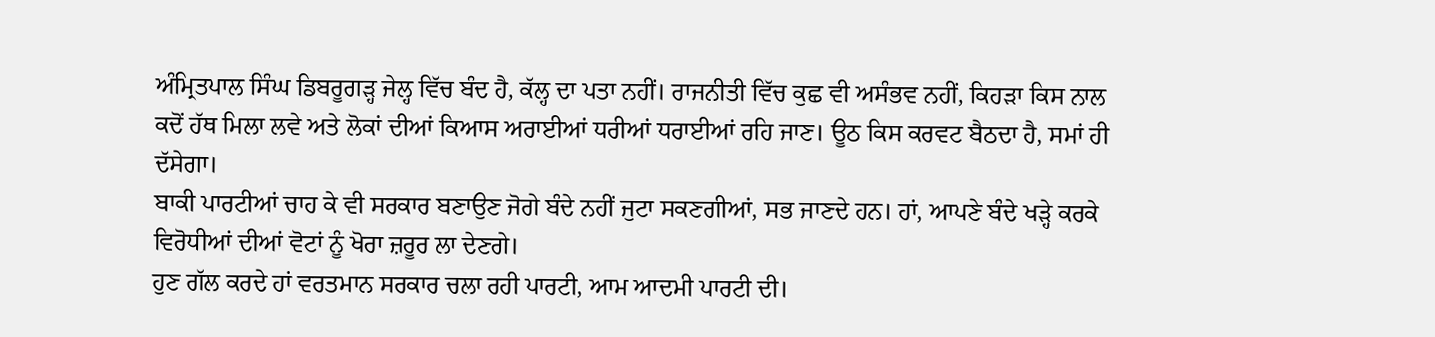ਅੰਮ੍ਰਿਤਪਾਲ ਸਿੰਘ ਡਿਬਰੂਗੜ੍ਹ ਜੇਲ੍ਹ ਵਿੱਚ ਬੰਦ ਹੈ, ਕੱਲ੍ਹ ਦਾ ਪਤਾ ਨਹੀਂ। ਰਾਜਨੀਤੀ ਵਿੱਚ ਕੁਛ ਵੀ ਅਸੰਭਵ ਨਹੀਂ, ਕਿਹੜਾ ਕਿਸ ਨਾਲ ਕਦੋਂ ਹੱਥ ਮਿਲਾ ਲਵੇ ਅਤੇ ਲੋਕਾਂ ਦੀਆਂ ਕਿਆਸ ਅਰਾਈਆਂ ਧਰੀਆਂ ਧਰਾਈਆਂ ਰਹਿ ਜਾਣ। ਊਠ ਕਿਸ ਕਰਵਟ ਬੈਠਦਾ ਹੈ, ਸਮਾਂ ਹੀ ਦੱਸੇਗਾ।
ਬਾਕੀ ਪਾਰਟੀਆਂ ਚਾਹ ਕੇ ਵੀ ਸਰਕਾਰ ਬਣਾਉਣ ਜੋਗੇ ਬੰਦੇ ਨਹੀਂ ਜੁਟਾ ਸਕਣਗੀਆਂ, ਸਭ ਜਾਣਦੇ ਹਨ। ਹਾਂ, ਆਪਣੇ ਬੰਦੇ ਖੜ੍ਹੇ ਕਰਕੇ ਵਿਰੋਧੀਆਂ ਦੀਆਂ ਵੋਟਾਂ ਨੂੰ ਖੋਰਾ ਜ਼ਰੂਰ ਲਾ ਦੇਣਗੇ।
ਹੁਣ ਗੱਲ ਕਰਦੇ ਹਾਂ ਵਰਤਮਾਨ ਸਰਕਾਰ ਚਲਾ ਰਹੀ ਪਾਰਟੀ, ਆਮ ਆਦਮੀ ਪਾਰਟੀ ਦੀ।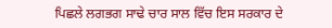ਪਿਛਲੇ ਲਗਭਗ ਸਾਢੇ ਚਾਰ ਸਾਲ ਵਿੱਚ ਇਸ ਸਰਕਾਰ ਦੇ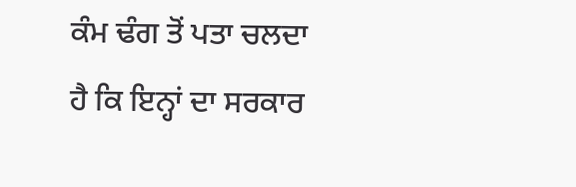ਕੰਮ ਢੰਗ ਤੋਂ ਪਤਾ ਚਲਦਾ ਹੈ ਕਿ ਇਨ੍ਹਾਂ ਦਾ ਸਰਕਾਰ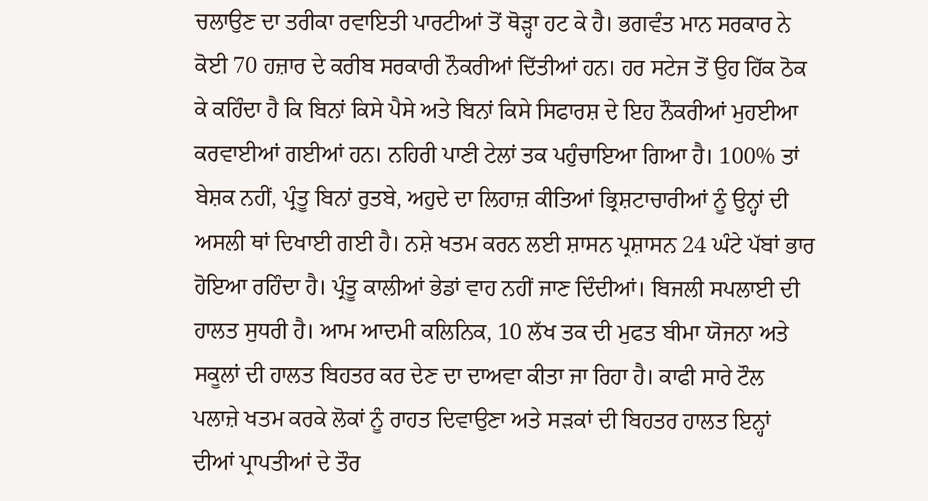ਚਲਾਉਣ ਦਾ ਤਰੀਕਾ ਰਵਾਇਤੀ ਪਾਰਟੀਆਂ ਤੋਂ ਥੋੜ੍ਹਾ ਹਟ ਕੇ ਹੈ। ਭਗਵੰਤ ਮਾਨ ਸਰਕਾਰ ਨੇ ਕੋਈ 70 ਹਜ਼ਾਰ ਦੇ ਕਰੀਬ ਸਰਕਾਰੀ ਨੌਕਰੀਆਂ ਦਿੱਤੀਆਂ ਹਨ। ਹਰ ਸਟੇਜ ਤੋਂ ਉਹ ਹਿੱਕ ਠੋਕ ਕੇ ਕਹਿੰਦਾ ਹੈ ਕਿ ਬਿਨਾਂ ਕਿਸੇ ਪੈਸੇ ਅਤੇ ਬਿਨਾਂ ਕਿਸੇ ਸਿਫਾਰਸ਼ ਦੇ ਇਹ ਨੌਕਰੀਆਂ ਮੁਹਈਆ ਕਰਵਾਈਆਂ ਗਈਆਂ ਹਨ। ਨਹਿਰੀ ਪਾਣੀ ਟੇਲਾਂ ਤਕ ਪਹੁੰਚਾਇਆ ਗਿਆ ਹੈ। 100% ਤਾਂ ਬੇਸ਼ਕ ਨਹੀਂ, ਪ੍ਰੰਤੂ ਬਿਨਾਂ ਰੁਤਬੇ, ਅਹੁਦੇ ਦਾ ਲਿਹਾਜ਼ ਕੀਤਿਆਂ ਭ੍ਰਿਸ਼ਟਾਚਾਰੀਆਂ ਨੂੰ ਉਨ੍ਹਾਂ ਦੀ ਅਸਲੀ ਥਾਂ ਦਿਖਾਈ ਗਈ ਹੈ। ਨਸ਼ੇ ਖਤਮ ਕਰਨ ਲਈ ਸ਼ਾਸਨ ਪ੍ਰਸ਼ਾਸਨ 24 ਘੰਟੇ ਪੱਬਾਂ ਭਾਰ ਹੋਇਆ ਰਹਿੰਦਾ ਹੈ। ਪ੍ਰੰਤੂ ਕਾਲੀਆਂ ਭੇਡਾਂ ਵਾਹ ਨਹੀਂ ਜਾਣ ਦਿੰਦੀਆਂ। ਬਿਜਲੀ ਸਪਲਾਈ ਦੀ ਹਾਲਤ ਸੁਧਰੀ ਹੈ। ਆਮ ਆਦਮੀ ਕਲਿਨਿਕ, 10 ਲੱਖ ਤਕ ਦੀ ਮੁਫਤ ਬੀਮਾ ਯੋਜਨਾ ਅਤੇ ਸਕੂਲਾਂ ਦੀ ਹਾਲਤ ਬਿਹਤਰ ਕਰ ਦੇਣ ਦਾ ਦਾਅਵਾ ਕੀਤਾ ਜਾ ਰਿਹਾ ਹੈ। ਕਾਫੀ ਸਾਰੇ ਟੌਲ ਪਲਾਜ਼ੇ ਖਤਮ ਕਰਕੇ ਲੋਕਾਂ ਨੂੰ ਰਾਹਤ ਦਿਵਾਉਣਾ ਅਤੇ ਸੜਕਾਂ ਦੀ ਬਿਹਤਰ ਹਾਲਤ ਇਨ੍ਹਾਂ ਦੀਆਂ ਪ੍ਰਾਪਤੀਆਂ ਦੇ ਤੌਰ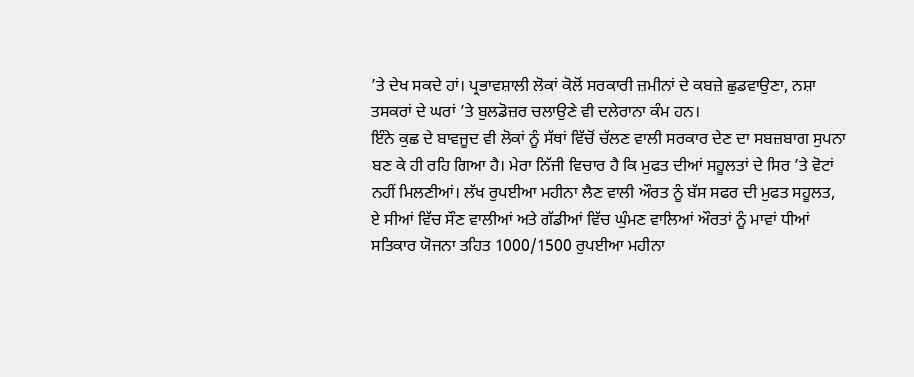’ਤੇ ਦੇਖ ਸਕਦੇ ਹਾਂ। ਪ੍ਰਭਾਵਸ਼ਾਲੀ ਲੋਕਾਂ ਕੋਲੋਂ ਸਰਕਾਰੀ ਜ਼ਮੀਨਾਂ ਦੇ ਕਬਜ਼ੇ ਛੁਡਵਾਉਣਾ, ਨਸ਼ਾ ਤਸਕਰਾਂ ਦੇ ਘਰਾਂ ’ਤੇ ਬੁਲਡੋਜ਼ਰ ਚਲਾਉਣੇ ਵੀ ਦਲੇਰਾਨਾ ਕੰਮ ਹਨ।
ਇੰਨੇ ਕੁਛ ਦੇ ਬਾਵਜੂਦ ਵੀ ਲੋਕਾਂ ਨੂੰ ਸੱਥਾਂ ਵਿੱਚੋਂ ਚੱਲਣ ਵਾਲੀ ਸਰਕਾਰ ਦੇਣ ਦਾ ਸਬਜ਼ਬਾਗ ਸੁਪਨਾ ਬਣ ਕੇ ਹੀ ਰਹਿ ਗਿਆ ਹੈ। ਮੇਰਾ ਨਿੱਜੀ ਵਿਚਾਰ ਹੈ ਕਿ ਮੁਫਤ ਦੀਆਂ ਸਹੂਲਤਾਂ ਦੇ ਸਿਰ ’ਤੇ ਵੋਟਾਂ ਨਹੀਂ ਮਿਲਣੀਆਂ। ਲੱਖ ਰੁਪਈਆ ਮਹੀਨਾ ਲੈਣ ਵਾਲੀ ਔਰਤ ਨੂੰ ਬੱਸ ਸਫਰ ਦੀ ਮੁਫਤ ਸਹੂਲਤ, ਏ ਸੀਆਂ ਵਿੱਚ ਸੌਣ ਵਾਲੀਆਂ ਅਤੇ ਗੱਡੀਆਂ ਵਿੱਚ ਘੁੰਮਣ ਵਾਲਿਆਂ ਔਰਤਾਂ ਨੂੰ ਮਾਵਾਂ ਧੀਆਂ ਸਤਿਕਾਰ ਯੋਜਨਾ ਤਹਿਤ 1000/1500 ਰੁਪਈਆ ਮਹੀਨਾ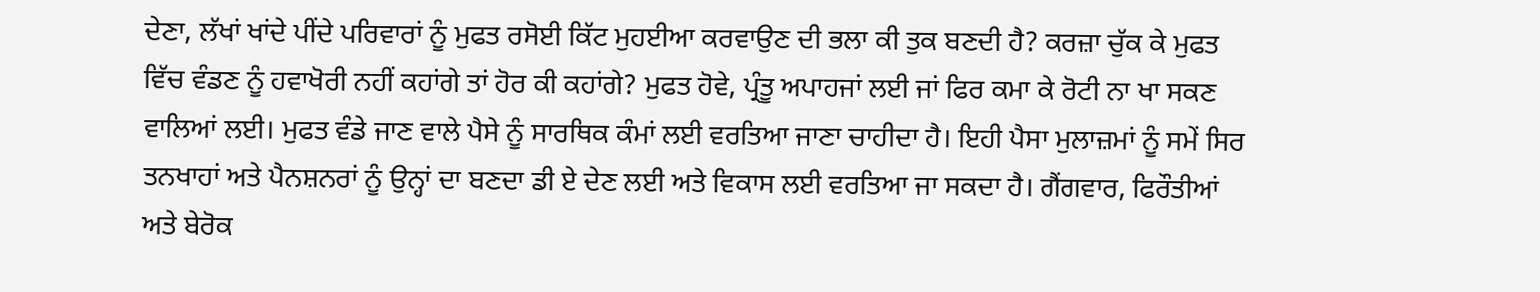ਦੇਣਾ, ਲੱਖਾਂ ਖਾਂਦੇ ਪੀਂਦੇ ਪਰਿਵਾਰਾਂ ਨੂੰ ਮੁਫਤ ਰਸੋਈ ਕਿੱਟ ਮੁਹਈਆ ਕਰਵਾਉਣ ਦੀ ਭਲਾ ਕੀ ਤੁਕ ਬਣਦੀ ਹੈ? ਕਰਜ਼ਾ ਚੁੱਕ ਕੇ ਮੁਫਤ ਵਿੱਚ ਵੰਡਣ ਨੂੰ ਹਵਾਖੋਰੀ ਨਹੀਂ ਕਹਾਂਗੇ ਤਾਂ ਹੋਰ ਕੀ ਕਹਾਂਗੇ? ਮੁਫਤ ਹੋਵੇ, ਪ੍ਰੰਤੂ ਅਪਾਹਜਾਂ ਲਈ ਜਾਂ ਫਿਰ ਕਮਾ ਕੇ ਰੋਟੀ ਨਾ ਖਾ ਸਕਣ ਵਾਲਿਆਂ ਲਈ। ਮੁਫਤ ਵੰਡੇ ਜਾਣ ਵਾਲੇ ਪੈਸੇ ਨੂੰ ਸਾਰਥਿਕ ਕੰਮਾਂ ਲਈ ਵਰਤਿਆ ਜਾਣਾ ਚਾਹੀਦਾ ਹੈ। ਇਹੀ ਪੈਸਾ ਮੁਲਾਜ਼ਮਾਂ ਨੂੰ ਸਮੇਂ ਸਿਰ ਤਨਖਾਹਾਂ ਅਤੇ ਪੈਨਸ਼ਨਰਾਂ ਨੂੰ ਉਨ੍ਹਾਂ ਦਾ ਬਣਦਾ ਡੀ ਏ ਦੇਣ ਲਈ ਅਤੇ ਵਿਕਾਸ ਲਈ ਵਰਤਿਆ ਜਾ ਸਕਦਾ ਹੈ। ਗੈਂਗਵਾਰ, ਫਿਰੌਤੀਆਂ ਅਤੇ ਬੇਰੋਕ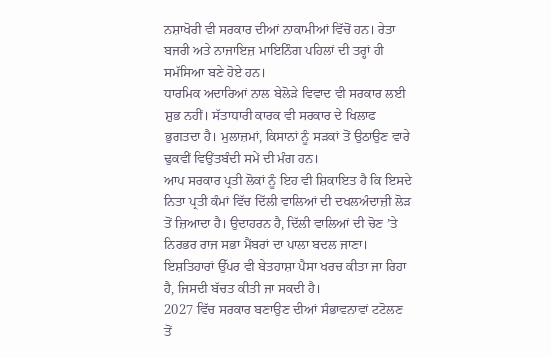ਨਸ਼ਾਖੋਰੀ ਵੀ ਸਰਕਾਰ ਦੀਆਂ ਨਾਕਾਮੀਆਂ ਵਿੱਚੋਂ ਹਨ। ਰੇਤਾ ਬਜਰੀ ਅਤੇ ਨਾਜਾਇਜ਼ ਮਾਇਨਿੰਗ ਪਹਿਲਾਂ ਦੀ ਤਰ੍ਹਾਂ ਹੀ ਸਮੱਸਿਆ ਬਣੇ ਹੋਏ ਹਨ।
ਧਾਰਮਿਕ ਅਦਾਰਿਆਂ ਨਾਲ ਬੇਲੋੜੇ ਵਿਵਾਦ ਵੀ ਸਰਕਾਰ ਲਈ ਸ਼ੁਭ ਨਹੀਂ। ਸੱਤਾਧਾਰੀ ਕਾਰਕ ਵੀ ਸਰਕਾਰ ਦੇ ਖਿਲਾਫ ਭੁਗਤਦਾ ਹੈ। ਮੁਲਾਜ਼ਮਾਂ, ਕਿਸਾਨਾਂ ਨੂੰ ਸੜਕਾਂ ਤੋਂ ਉਠਾਉਣ ਵਾਰੇ ਢੁਕਵੀਂ ਵਿਉਂਤਬੰਦੀ ਸਮੇਂ ਦੀ ਮੰਗ ਹਨ।
ਆਪ ਸਰਕਾਰ ਪ੍ਰਤੀ ਲੋਕਾਂ ਨੂੰ ਇਹ ਵੀ ਸ਼ਿਕਾਇਤ ਹੈ ਕਿ ਇਸਦੇ ਨਿਤਾ ਪ੍ਰਤੀ ਕੰਮਾਂ ਵਿੱਚ ਦਿੱਲੀ ਵਾਲਿਆਂ ਦੀ ਦਖਲਅੰਦਾਜ਼ੀ ਲੋੜ ਤੋਂ ਜ਼ਿਆਦਾ ਹੈ। ਉਦਾਹਰਨ ਹੈ, ਦਿੱਲੀ ਵਾਲਿਆਂ ਦੀ ਚੋਣ ’ਤੇ ਨਿਰਭਰ ਰਾਜ ਸਭਾ ਮੈਂਬਰਾਂ ਦਾ ਪਾਲਾ ਬਦਲ ਜਾਣਾ। ਇਸ਼ਤਿਹਾਰਾਂ ਉੱਪਰ ਵੀ ਬੇਤਹਾਸ਼ਾ ਪੈਸਾ ਖਰਚ ਕੀਤਾ ਜਾ ਰਿਹਾ ਹੈ, ਜਿਸਦੀ ਬੱਚਤ ਕੀਤੀ ਜਾ ਸਕਦੀ ਹੈ।
2027 ਵਿੱਚ ਸਰਕਾਰ ਬਣਾਉਣ ਦੀਆਂ ਸੰਭਾਵਨਾਵਾਂ ਟਟੋਲਣ ਤੋਂ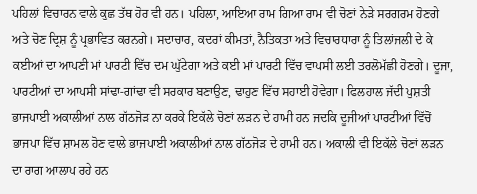ਪਹਿਲਾਂ ਵਿਚਾਰਨ ਵਾਲੇ ਕੁਛ ਤੱਥ ਹੋਰ ਵੀ ਹਨ। ਪਹਿਲਾ, ਆਇਆ ਰਾਮ ਗਿਆ ਰਾਮ ਵੀ ਚੋਣਾਂ ਨੇੜੇ ਸਰਗਰਮ ਹੋਣਗੇ ਅਤੇ ਚੋਣ ਦ੍ਰਿਸ਼ ਨੂੰ ਪ੍ਰਭਾਵਿਤ ਕਰਨਗੇ। ਸਦਾਚਾਰ, ਕਦਰਾਂ ਕੀਮਤਾਂ, ਨੈਤਿਕਤਾ ਅਤੇ ਵਿਚਾਰਧਾਰਾ ਨੂੰ ਤਿਲਾਂਜਲੀ ਦੇ ਕੇ ਕਈਆਂ ਦਾ ਆਪਣੀ ਮਾਂ ਪਾਰਟੀ ਵਿੱਚ ਦਮ ਘੁੱਟੇਗਾ ਅਤੇ ਕਈ ਮਾਂ ਪਾਰਟੀ ਵਿੱਚ ਵਾਪਸੀ ਲਈ ਤਰਲੋਮੱਛੀ ਹੋਣਗੇ। ਦੂਜਾ, ਪਾਰਟੀਆਂ ਦਾ ਆਪਸੀ ਸਾਂਢਾ-ਗਾਂਢਾ ਵੀ ਸਰਕਾਰ ਬਣਾਉਣ, ਢਾਹੁਣ ਵਿੱਚ ਸਹਾਈ ਹੋਵੇਗਾ। ਫਿਲਹਾਲ ਜੱਦੀ ਪੁਸ਼ਤੀ ਭਾਜਪਾਈ ਅਕਾਲੀਆਂ ਨਾਲ ਗੱਠਜੋੜ ਨਾ ਕਰਕੇ ਇਕੱਲੇ ਚੋਣਾਂ ਲੜਨ ਦੇ ਹਾਮੀ ਹਨ ਜਦਕਿ ਦੂਜੀਆਂ ਪਾਰਟੀਆਂ ਵਿੱਚੋਂ ਭਾਜਪਾ ਵਿੱਚ ਸ਼ਾਮਲ ਹੋਣ ਵਾਲੇ ਭਾਜਪਾਈ ਅਕਾਲੀਆਂ ਨਾਲ ਗੱਠਜੋੜ ਦੇ ਹਾਮੀ ਹਨ। ਅਕਾਲੀ ਵੀ ਇਕੱਲੇ ਚੋਣਾਂ ਲੜਨ ਦਾ ਰਾਗ ਆਲਾਪ ਰਹੇ ਹਨ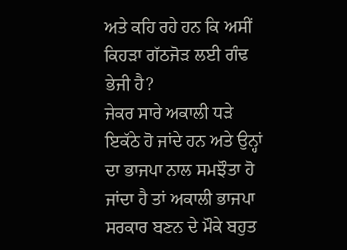ਅਤੇ ਕਹਿ ਰਹੇ ਹਨ ਕਿ ਅਸੀਂ ਕਿਹੜਾ ਗੱਠਜੋੜ ਲਈ ਗੰਢ ਭੇਜੀ ਹੈ?
ਜੇਕਰ ਸਾਰੇ ਅਕਾਲੀ ਧੜੇ ਇਕੱਠੇ ਹੋ ਜਾਂਦੇ ਹਨ ਅਤੇ ਉਨ੍ਹਾਂ ਦਾ ਭਾਜਪਾ ਨਾਲ ਸਮਝੌਤਾ ਹੋ ਜਾਂਦਾ ਹੈ ਤਾਂ ਅਕਾਲੀ ਭਾਜਪਾ ਸਰਕਾਰ ਬਣਨ ਦੇ ਮੌਕੇ ਬਹੁਤ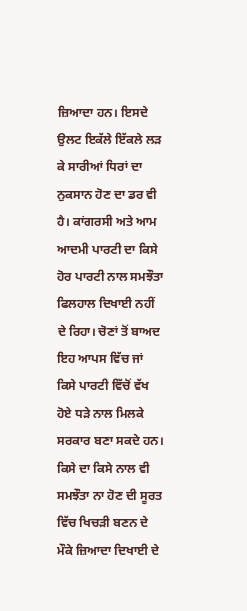ਜ਼ਿਆਦਾ ਹਨ। ਇਸਦੇ ਉਲਟ ਇਕੱਲੇ ਇੱਕਲੇ ਲੜ ਕੇ ਸਾਰੀਆਂ ਧਿਰਾਂ ਦਾ ਨੁਕਸਾਨ ਹੋਣ ਦਾ ਡਰ ਵੀ ਹੈ। ਕਾਂਗਰਸੀ ਅਤੇ ਆਮ ਆਦਮੀ ਪਾਰਟੀ ਦਾ ਕਿਸੇ ਹੋਰ ਪਾਰਟੀ ਨਾਲ ਸਮਝੌਤਾ ਫਿਲਹਾਲ ਦਿਖਾਈ ਨਹੀਂ ਦੇ ਰਿਹਾ। ਚੋਣਾਂ ਤੋਂ ਬਾਅਦ ਇਹ ਆਪਸ ਵਿੱਚ ਜਾਂ ਕਿਸੇ ਪਾਰਟੀ ਵਿੱਚੋਂ ਵੱਖ ਹੋਏ ਧੜੇ ਨਾਲ ਮਿਲਕੇ ਸਰਕਾਰ ਬਣਾ ਸਕਦੇ ਹਨ। ਕਿਸੇ ਦਾ ਕਿਸੇ ਨਾਲ ਵੀ ਸਮਝੌਤਾ ਨਾ ਹੋਣ ਦੀ ਸੂਰਤ ਵਿੱਚ ਖਿਚੜੀ ਬਣਨ ਦੇ ਮੌਕੇ ਜ਼ਿਆਦਾ ਦਿਖਾਈ ਦੇ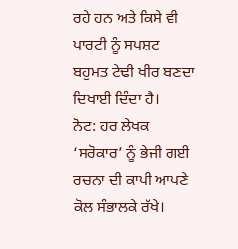ਰਹੇ ਹਨ ਅਤੇ ਕਿਸੇ ਵੀ ਪਾਰਟੀ ਨੂੰ ਸਪਸ਼ਟ ਬਹੁਮਤ ਟੇਢੀ ਖੀਰ ਬਣਦਾ ਦਿਖਾਈ ਦਿੰਦਾ ਹੈ।
ਨੋਟ: ਹਰ ਲੇਖਕ ‘ਸਰੋਕਾਰ’ ਨੂੰ ਭੇਜੀ ਗਈ ਰਚਨਾ ਦੀ ਕਾਪੀ ਆਪਣੇ ਕੋਲ ਸੰਭਾਲਕੇ ਰੱਖੇ।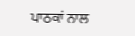ਪਾਠਕਾਂ ਨਾਲ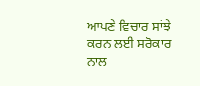ਆਪਣੇ ਵਿਚਾਰ ਸਾਂਝੇ ਕਰਨ ਲਈ ਸਰੋਕਾਰ ਨਾਲ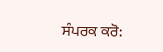ਸੰਪਰਕ ਕਰੋ: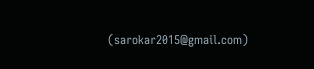(sarokar2015@gmail.com)